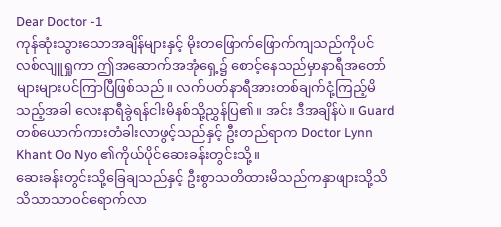Dear Doctor -1
ကုန်ဆုံးသွားသောအချိန်များနှင့် မိုးတဖြောက်ဖြောက်ကျသည်ကိုပင်လစ်လျူရှုကာ ဤအဆောက်အအုံရှေ့၌ စောင့်နေသည်မှာနာရီအတော်များများပင်ကြာပြီဖြစ်သည်။ လက်ပတ်နာရီအားတစ်ချက်ငုံ့ကြည့်မိသည့်အခါ လေးနာရီခွဲရန်ငါးမိနစ်သို့ညွှန်ပြ၏။ အင်း ဒီအချိန်ပဲ။ Guard တစ်ယောက်ကားတံခါးလာဖွင့်သည်နှင့် ဦးတည်ရာက Doctor Lynn Khant Oo Nyo ၏ကိုယ်ပိုင်ဆေးခန်းတွင်းသို့။
ဆေးခန်းတွင်းသို့ခြေချသည်နှင့် ဦးစွာသတိထားမိသည်ကနှာဖျားသို့သိသိသာသာဝင်ရောက်လာ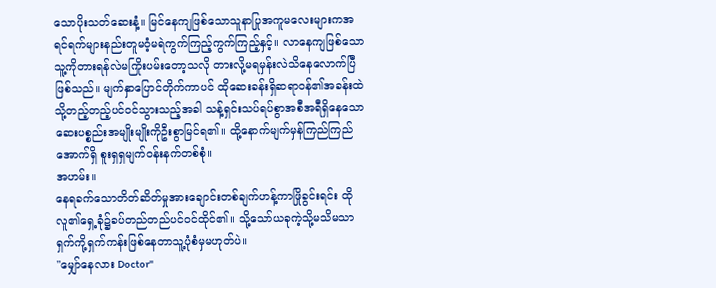သောပိုးသတ်ဆေးနံ့။ မြင်နေကျဖြစ်သောသူနာပြုအကူမလေးများကအရင်ရက်များနည်းတူမဝံ့မရဲကွက်ကြည့်ကွက်ကြည့်နှင့်။ လာနေကျဖြစ်သောသူ့ကိုတားရန်လဲမကြိုးပမ်းတော့သလို တားလို့မရမှန်းလဲသိနေလောက်ပြီဖြစ်သည်။ မျက်နှာပြောင်တိုက်ကာပင် ထိုဆေးခန်းရှိဆရာဝန်၏အခန်းထဲသို့တည့်တည့်ပင်ဝင်သွားသည့်အခါ သန့်ရှင်းသပ်ရပ်စွာအစီအရီရှိနေသောဆေးပစ္စည်းအမျိုးမျိုးကိုဦးစွာမြင်ရ၏။ ထို့နောက်မျက်မှန်ကြည်ကြည်အောက်ရှိ စူးရှရှမျက်ဝန်းနက်တစ်စုံ။
အဟမ်း။
နေရခက်သောတိတ်ဆိတ်မှုအားချောင်းတစ်ချက်ဟန့်ကာဖြိုခွင်းရင်း ထိုလူ၏ရှေ့ခုံ၌ခပ်တည်တည်ပင်ဝင်ထိုင်၏။ သို့သော်ယခုကဲ့သို့မသိမသာရှက်ကို့ရှက်ကန်းဖြစ်နေတာသူ့ပုံစံမှမဟုတ်ပဲ။
"မျှော်နေလား Doctor"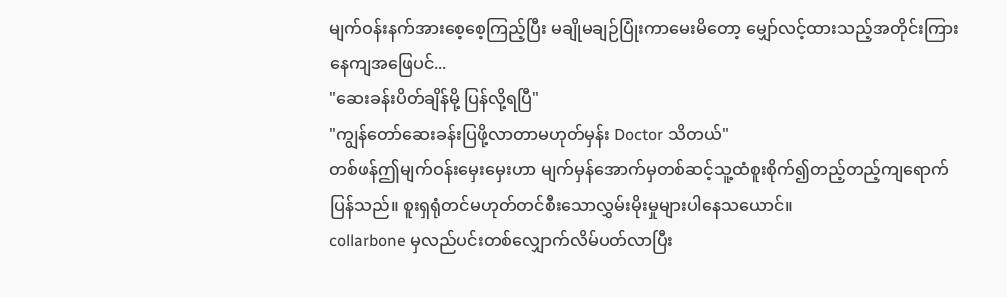မျက်ဝန်းနက်အားစေ့စေ့ကြည့်ပြီး မချိုမချဉ်ပြုံးကာမေးမိတော့ မျှော်လင့်ထားသည့်အတိုင်းကြားနေကျအဖြေပင်...
"ဆေးခန်းပိတ်ချိန်မို့ ပြန်လို့ရပြီ"
"ကျွန်တော်ဆေးခန်းပြဖို့လာတာမဟုတ်မှန်း Doctor သိတယ်"
တစ်ဖန်ဤမျက်ဝန်းမှေးမှေးဟာ မျက်မှန်အောက်မှတစ်ဆင့်သူ့ထံစူးစိုက်၍တည့်တည့်ကျရောက်ပြန်သည်။ စူးရှရုံတင်မဟုတ်တင်စီးသောလွှမ်းမိုးမှုများပါနေသယောင်။
collarbone မှလည်ပင်းတစ်လျှောက်လိမ်ပတ်လာပြီး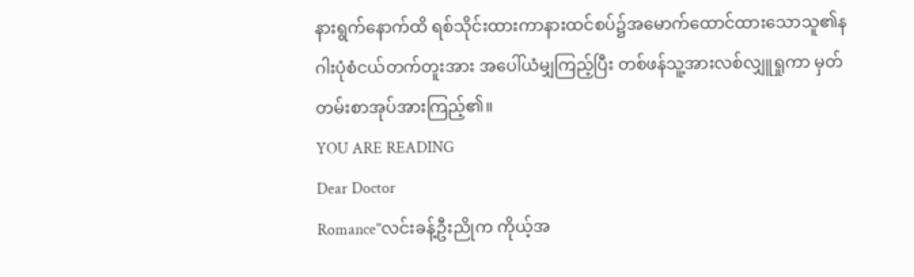နားရွက်နောက်ထိ ရစ်သိုင်းထားကာနားထင်စပ်၌အမောက်ထောင်ထားသောသူ၏နဂါးပုံစံငယ်တက်တူးအား အပေါ်ယံမျှကြည့်ပြီး တစ်ဖန်သူ့အားလစ်လျှူရှုကာ မှတ်တမ်းစာအုပ်အားကြည့်၏။
YOU ARE READING
Dear Doctor
Romance"လင်းခန့်ဦးညိုက ကိုယ့်အ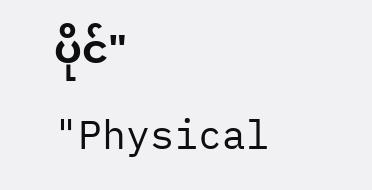ပိုင်" "Physical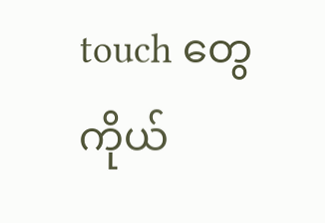touch တွေ ကိုယ်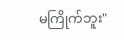မကြိုက်ဘူး"